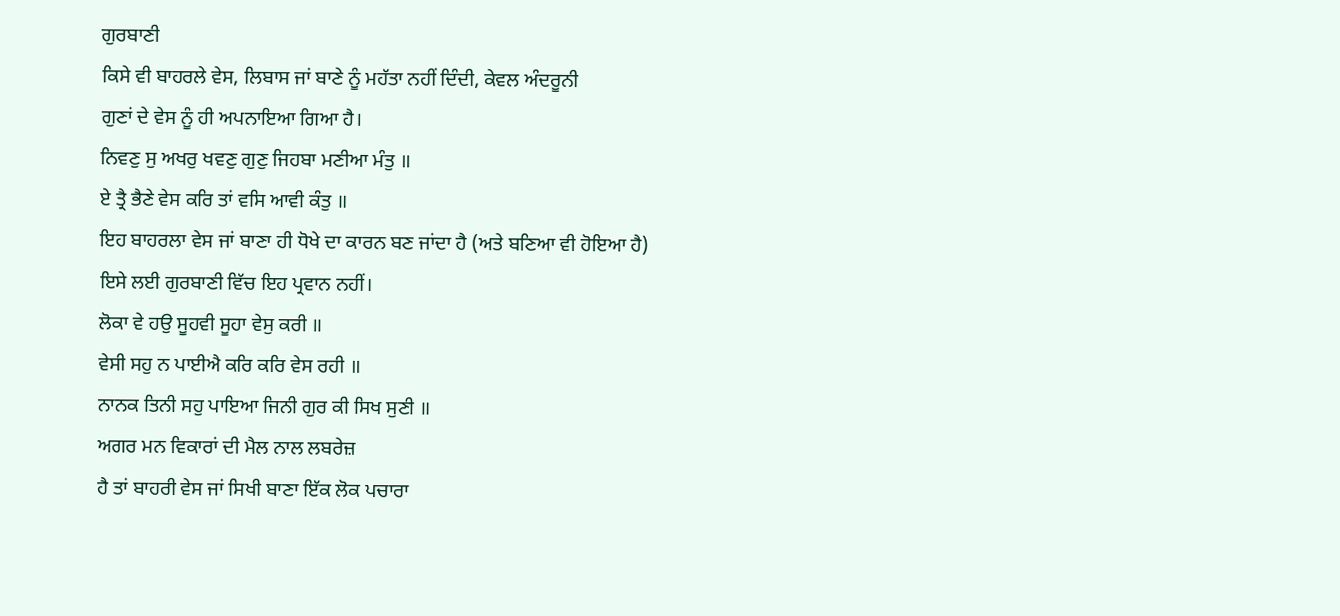ਗੁਰਬਾਣੀ
ਕਿਸੇ ਵੀ ਬਾਹਰਲੇ ਵੇਸ, ਲਿਬਾਸ ਜਾਂ ਬਾਣੇ ਨੂੰ ਮਹੱਤਾ ਨਹੀਂ ਦਿੰਦੀ, ਕੇਵਲ ਅੰਦਰੂਨੀ
ਗੁਣਾਂ ਦੇ ਵੇਸ ਨੂੰ ਹੀ ਅਪਨਾਇਆ ਗਿਆ ਹੈ।
ਨਿਵਣੁ ਸੁ ਅਖਰੁ ਖਵਣੁ ਗੁਣੁ ਜਿਹਬਾ ਮਣੀਆ ਮੰਤੁ ॥
ਏ ਤ੍ਰੈ ਭੈਣੇ ਵੇਸ ਕਰਿ ਤਾਂ ਵਸਿ ਆਵੀ ਕੰਤੁ ॥
ਇਹ ਬਾਹਰਲਾ ਵੇਸ ਜਾਂ ਬਾਣਾ ਹੀ ਧੋਖੇ ਦਾ ਕਾਰਨ ਬਣ ਜਾਂਦਾ ਹੈ (ਅਤੇ ਬਣਿਆ ਵੀ ਹੋਇਆ ਹੈ)
ਇਸੇ ਲਈ ਗੁਰਬਾਣੀ ਵਿੱਚ ਇਹ ਪ੍ਰਵਾਨ ਨਹੀਂ।
ਲੋਕਾ ਵੇ ਹਉ ਸੂਹਵੀ ਸੂਹਾ ਵੇਸੁ ਕਰੀ ॥
ਵੇਸੀ ਸਹੁ ਨ ਪਾਈਐ ਕਰਿ ਕਰਿ ਵੇਸ ਰਹੀ ॥
ਨਾਨਕ ਤਿਨੀ ਸਹੁ ਪਾਇਆ ਜਿਨੀ ਗੁਰ ਕੀ ਸਿਖ ਸੁਣੀ ॥
ਅਗਰ ਮਨ ਵਿਕਾਰਾਂ ਦੀ ਮੈਲ ਨਾਲ ਲਬਰੇਜ਼
ਹੈ ਤਾਂ ਬਾਹਰੀ ਵੇਸ ਜਾਂ ਸਿਖੀ ਬਾਣਾ ਇੱਕ ਲੋਕ ਪਚਾਰਾ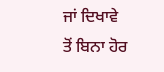ਜਾਂ ਦਿਖਾਵੇ ਤੋਂ ਬਿਨਾ ਹੋਰ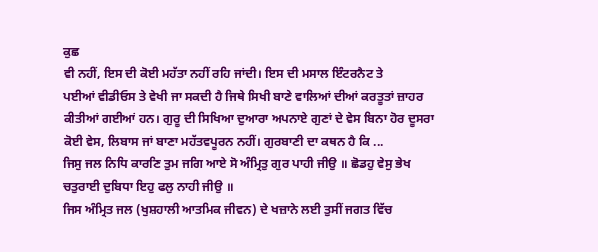ਕੁਛ
ਵੀ ਨਹੀਂ, ਇਸ ਦੀ ਕੋਈ ਮਹੱਤਾ ਨਹੀਂ ਰਹਿ ਜਾਂਦੀ। ਇਸ ਦੀ ਮਸਾਲ ਇੰਟਰਨੈਟ ਤੇ
ਪਈਆਂ ਵੀਡੀਓਸ ਤੇ ਵੇਖੀ ਜਾ ਸਕਦੀ ਹੈ ਜਿਥੇ ਸਿਖੀ ਬਾਣੇ ਵਾਲਿਆਂ ਦੀਆਂ ਕਰਤੂਤਾਂ ਜ਼ਾਹਰ
ਕੀਤੀਆਂ ਗਈਆਂ ਹਨ। ਗੁਰੂ ਦੀ ਸਿਖਿਆ ਦੁਆਰਾ ਅਪਨਾਏ ਗੁਣਾਂ ਦੇ ਵੇਸ ਬਿਨਾ ਹੋਰ ਦੂਸਰਾ
ਕੋਈ ਵੇਸ, ਲਿਬਾਸ ਜਾਂ ਬਾਣਾ ਮਹੱਤਵਪੂਰਨ ਨਹੀਂ। ਗੁਰਬਾਣੀ ਦਾ ਕਥਨ ਹੈ ਕਿ ...
ਜਿਸੁ ਜਲ ਨਿਧਿ ਕਾਰਣਿ ਤੁਮ ਜਗਿ ਆਏ ਸੋ ਅੰਮ੍ਰਿਤੁ ਗੁਰ ਪਾਹੀ ਜੀਉ ॥ ਛੋਡਹੁ ਵੇਸੁ ਭੇਖ
ਚਤੁਰਾਈ ਦੁਬਿਧਾ ਇਹੁ ਫਲੁ ਨਾਹੀ ਜੀਉ ॥
ਜਿਸ ਅੰਮ੍ਰਿਤ ਜਲ (ਖੁਸ਼ਹਾਲੀ ਆਤਮਿਕ ਜੀਵਨ) ਦੇ ਖਜ਼ਾਨੇ ਲਈ ਤੁਸੀਂ ਜਗਤ ਵਿੱਚ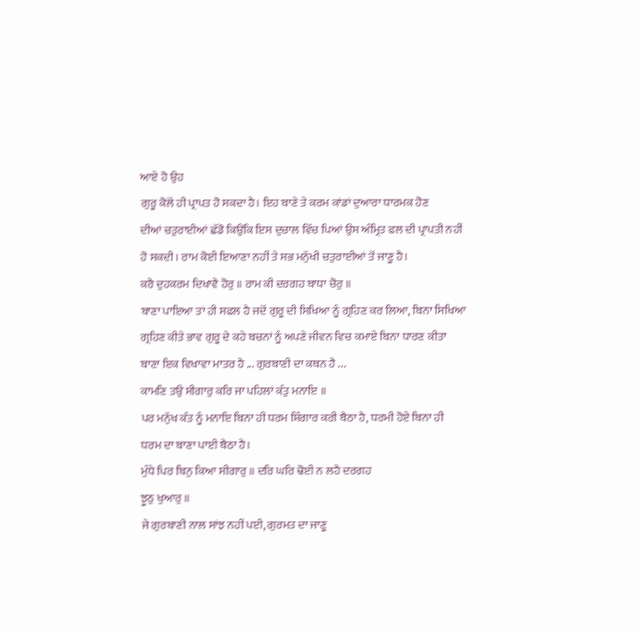ਆਏ ਹੋ ਉਹ
ਗੁਰੂ ਕੋਲੋਂ ਹੀ ਪ੍ਰਾਪਤ ਹੋ ਸਕਦਾ ਹੈ। ਇਹ ਬਾਣੇ ਤੇ ਕਰਮ ਕਾਂਡਾਂ ਦੁਆਰਾ ਧਾਰਮਕ ਹੋਣ
ਦੀਆਂ ਚਤੁਰਾਈਆਂ ਛੱਡੋ ਕਿਉਂਕਿ ਇਸ ਦੁਚਾਲ ਵਿੱਚ ਪਿਆਂ ਉਸ ਅੰਮ੍ਰਿਤ ਫਲ ਦੀ ਪ੍ਰਾਪਤੀ ਨਹੀਂ
ਹੋ ਸਕਦੀ। ਰਾਮ ਕੋਈ ਇਆਣਾ ਨਹੀਂ ਤੇ ਸਭ ਮਨੁੱਖੀ ਚਤੁਰਾਈਆਂ ਤੋਂ ਜਾਣੂ ਹੈ।
ਕਰੈ ਦੁਹਕਰਮ ਦਿਖਾਵੈ ਹੋਰੁ ॥ ਰਾਮ ਕੀ ਦਰਗਹ ਬਾਧਾ ਚੋਰੁ ॥
ਬਾਣਾ ਪਾਇਆ ਤਾਂ ਹੀ ਸਫਲ ਹੈ ਜਦੋਂ ਗੁਰੂ ਦੀ ਸਿਖਿਆ ਨੂੰ ਗ੍ਰਹਿਣ ਕਰ ਲਿਆ, ਬਿਨਾ ਸਿਖਿਆ
ਗ੍ਰਹਿਣ ਕੀਤੇ ਭਾਵ ਗੁਰੂ ਦੇ ਕਹੇ ਬਚਨਾਂ ਨੂੰ ਅਪਣੇ ਜੀਵਨ ਵਿਚ ਕਮਾਏ ਬਿਨਾ ਧਾਰਣ ਕੀਤਾ
ਬਾਣਾ ਇਕ ਵਿਖਾਵਾ ਮਾਤਰ ਹੈ ... ਗੁਰਬਾਣੀ ਦਾ ਕਥਨ ਹੈ ...
ਕਾਮਣਿ ਤਉ ਸੀਗਾਰੁ ਕਰਿ ਜਾ ਪਹਿਲਾਂ ਕੰਤੁ ਮਨਾਇ ॥
ਪਰ ਮਨੁੱਖ ਕੰਤ ਨੂੰ ਮਨਾਇ ਬਿਨਾ ਹੀ ਧਰਮ ਸ਼ਿੰਗਾਰ ਕਰੀ ਬੈਠਾ ਹੈ, ਧਰਮੀ ਹੋਏ ਬਿਨਾ ਹੀ
ਧਰਮ ਦਾ ਬਾਣਾ ਪਾਈ ਬੈਠਾ ਹੈ।
ਮੁੰਧੇ ਪਿਰ ਬਿਨੁ ਕਿਆ ਸੀਗਾਰੁ ॥ ਦਰਿ ਘਰਿ ਢੋਈ ਨ ਲਹੈ ਦਰਗਹ
ਝੂਠੁ ਖੁਆਰੁ ॥
ਜੇ ਗੁਰਬਾਣੀ ਨਾਲ ਸਾਂਝ ਨਹੀਂ ਪਈ, ਗੁਰਮਤ ਦਾ ਜਾਣੂ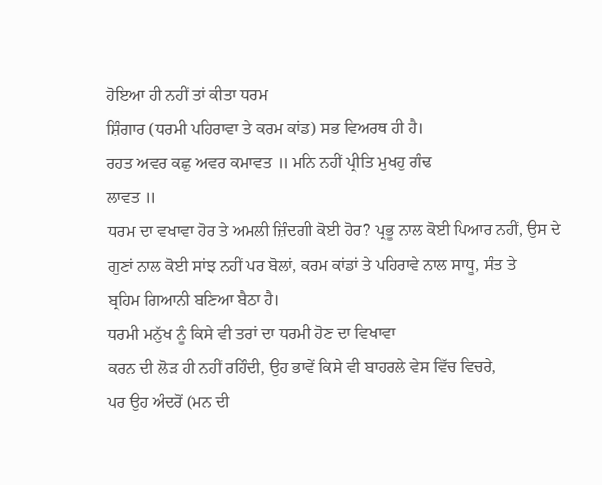ਹੋਇਆ ਹੀ ਨਹੀਂ ਤਾਂ ਕੀਤਾ ਧਰਮ
ਸ਼ਿੰਗਾਰ (ਧਰਮੀ ਪਹਿਰਾਵਾ ਤੇ ਕਰਮ ਕਾਂਡ) ਸਭ ਵਿਅਰਥ ਹੀ ਹੈ।
ਰਹਤ ਅਵਰ ਕਛੁ ਅਵਰ ਕਮਾਵਤ ॥ ਮਨਿ ਨਹੀਂ ਪ੍ਰੀਤਿ ਮੁਖਹੁ ਗੰਢ
ਲਾਵਤ ॥
ਧਰਮ ਦਾ ਵਖਾਵਾ ਹੋਰ ਤੇ ਅਮਲੀ ਜ਼ਿੰਦਗੀ ਕੋਈ ਹੋਰ? ਪ੍ਰਭੂ ਨਾਲ ਕੋਈ ਪਿਆਰ ਨਹੀਂ, ਉਸ ਦੇ
ਗੁਣਾਂ ਨਾਲ ਕੋਈ ਸਾਂਝ ਨਹੀਂ ਪਰ ਬੋਲਾਂ, ਕਰਮ ਕਾਂਡਾਂ ਤੇ ਪਹਿਰਾਵੇ ਨਾਲ ਸਾਧੂ, ਸੰਤ ਤੇ
ਬ੍ਰਹਿਮ ਗਿਆਨੀ ਬਣਿਆ ਬੈਠਾ ਹੈ।
ਧਰਮੀ ਮਨੁੱਖ ਨੂੰ ਕਿਸੇ ਵੀ ਤਰਾਂ ਦਾ ਧਰਮੀ ਹੋਣ ਦਾ ਵਿਖਾਵਾ
ਕਰਨ ਦੀ ਲੋੜ ਹੀ ਨਹੀਂ ਰਹਿੰਦੀ, ਉਹ ਭਾਵੇਂ ਕਿਸੇ ਵੀ ਬਾਹਰਲੇ ਵੇਸ ਵਿੱਚ ਵਿਚਰੇ,
ਪਰ ਉਹ ਅੰਦਰੋਂ (ਮਨ ਦੀ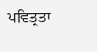ਪਵਿਤ੍ਰਤਾ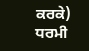ਕਰਕੇ) ਧਰਮੀ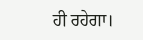ਹੀ ਰਹੇਗਾ।